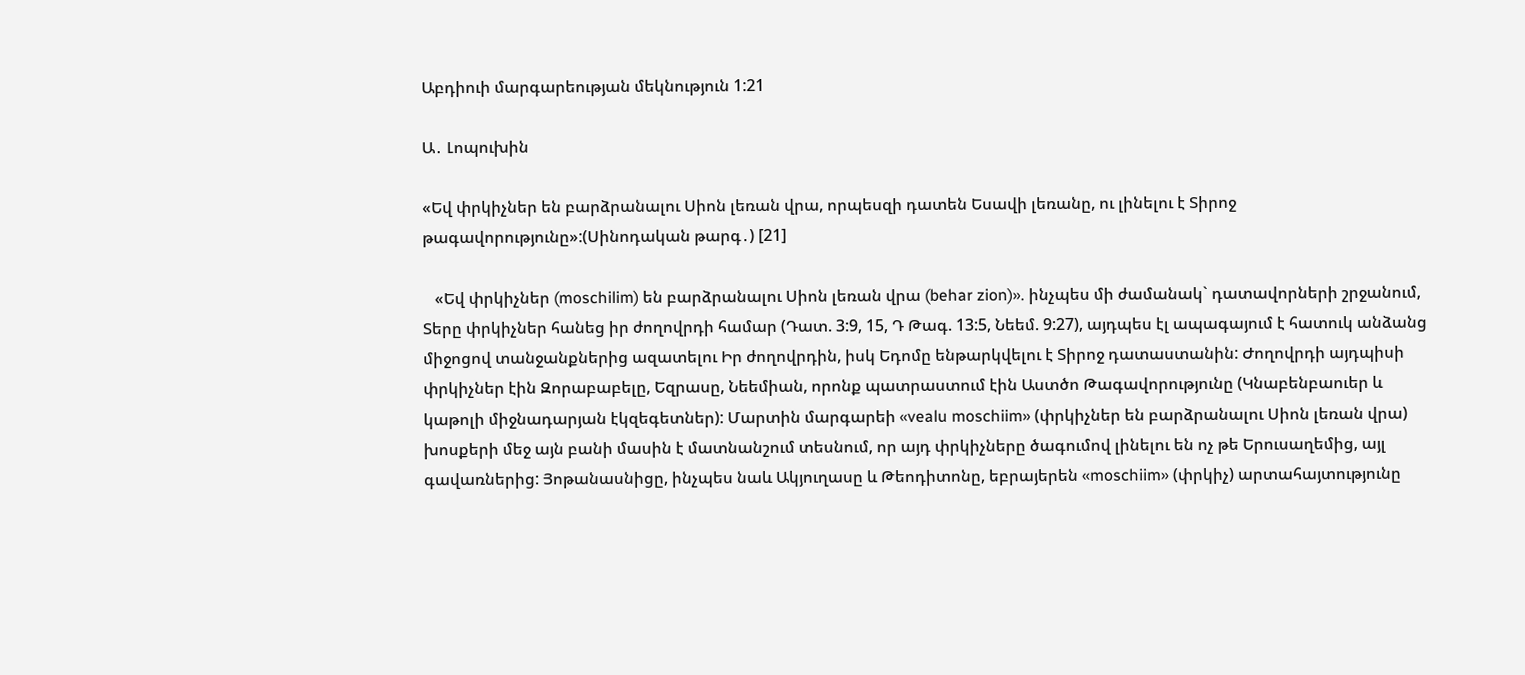Աբդիուի մարգարեության մեկնություն 1:21

Ա․ Լոպուխին

«Եվ փրկիչներ են բարձրանալու Սիոն լեռան վրա, որպեսզի դատեն Եսավի լեռանը, ու լինելու է Տիրոջ թագավորությունը»:(Սինոդական թարգ․) [21]

   «Եվ փրկիչներ (moschilim) են բարձրանալու Սիոն լեռան վրա (behar zion)». ինչպես մի ժամանակ` դատավորների շրջանում, Տերը փրկիչներ հանեց իր ժողովրդի համար (Դատ. 3:9, 15, Դ Թագ. 13:5, Նեեմ. 9:27), այդպես էլ ապագայում է հատուկ անձանց միջոցով տանջանքներից ազատելու Իր ժողովրդին, իսկ Եդոմը ենթարկվելու է Տիրոջ դատաստանին: Ժողովրդի այդպիսի փրկիչներ էին Զորաբաբելը, Եզրասը, Նեեմիան, որոնք պատրաստում էին Աստծո Թագավորությունը (Կնաբենբաուեր և կաթոլի միջնադարյան էկզեգետներ): Մարտին մարգարեի «vealu moschiim» (փրկիչներ են բարձրանալու Սիոն լեռան վրա) խոսքերի մեջ այն բանի մասին է մատնանշում տեսնում, որ այդ փրկիչները ծագումով լինելու են ոչ թե Երուսաղեմից, այլ գավառներից: Յոթանասնիցը, ինչպես նաև Ակյուղասը և Թեոդիտոնը, եբրայերեն «moschiim» (փրկիչ) արտահայտությունը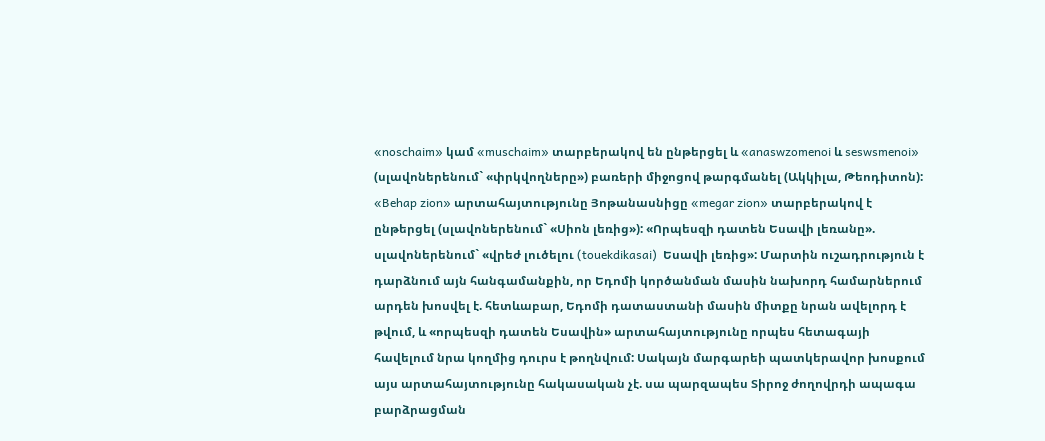«noschaim» կամ «muschaim» տարբերակով են ընթերցել և «anaswzomenoi և seswsmenoi» (սլավոներենում` «փրկվողները») բառերի միջոցով թարգմանել (Ակկիլա, Թեոդիտոն): «Behap zion» արտահայտությունը Յոթանասնիցը «megar zion» տարբերակով է ընթերցել (սլավոներենում` «Սիոն լեռից»): «Որպեսզի դատեն Եսավի լեռանը». սլավոներենում` «վրեժ լուծելու (touekdikasai)  Եսավի լեռից»: Մարտին ուշադրություն է դարձնում այն հանգամանքին, որ Եդոմի կործանման մասին նախորդ համարներում արդեն խոսվել է. հետևաբար, Եդոմի դատաստանի մասին միտքը նրան ավելորդ է թվում, և «որպեսզի դատեն Եսավին» արտահայտությունը որպես հետագայի հավելում նրա կողմից դուրս է թողնվում: Սակայն մարգարեի պատկերավոր խոսքում այս արտահայտությունը հակասական չէ. սա պարզապես Տիրոջ ժողովրդի ապագա բարձրացման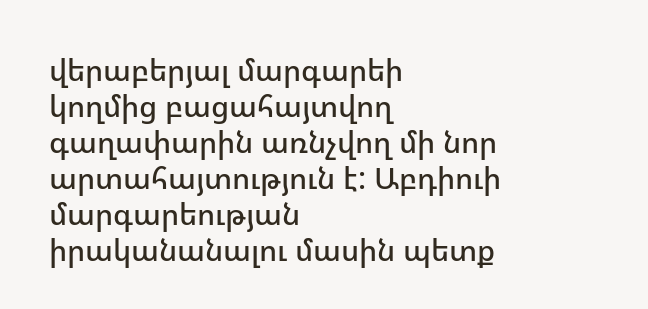վերաբերյալ մարգարեի կողմից բացահայտվող գաղափարին առնչվող մի նոր  արտահայտություն է: Աբդիուի մարգարեության իրականանալու մասին պետք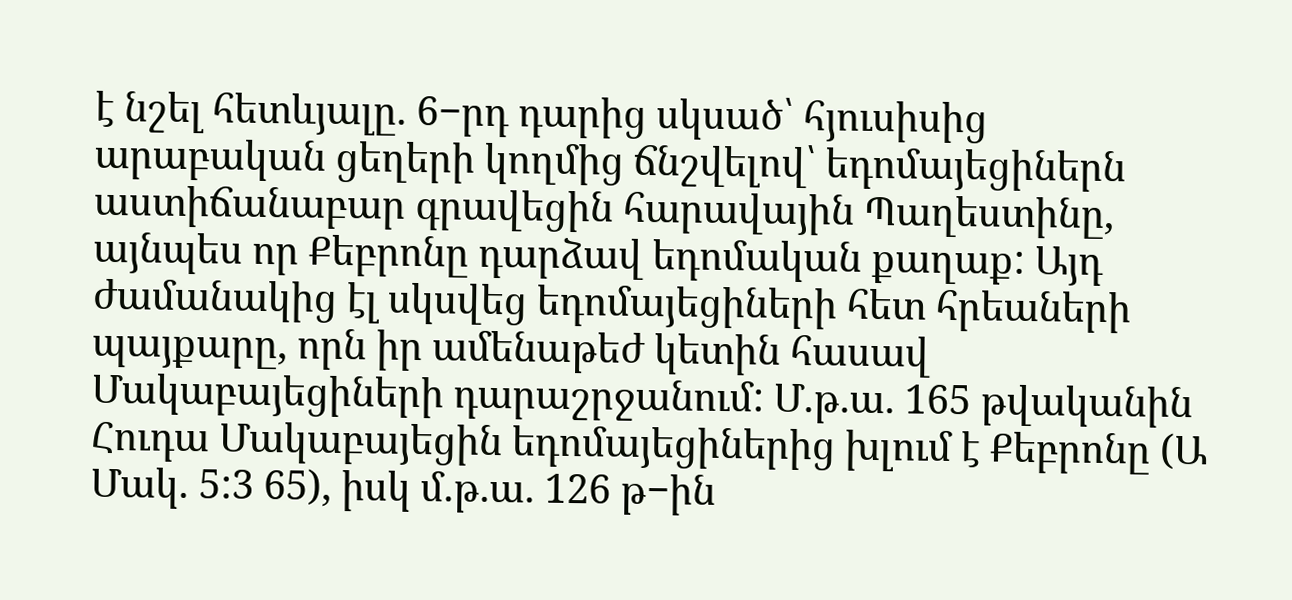է նշել հետևյալը. 6−րդ դարից սկսած՝ հյուսիսից արաբական ցեղերի կողմից ճնշվելով՝ եդոմայեցիներն աստիճանաբար գրավեցին հարավային Պաղեստինը, այնպես որ Քեբրոնը դարձավ եդոմական քաղաք: Այդ ժամանակից էլ սկսվեց եդոմայեցիների հետ հրեաների պայքարը, որն իր ամենաթեժ կետին հասավ Մակաբայեցիների դարաշրջանում: Մ.թ.ա. 165 թվականին Հուդա Մակաբայեցին եդոմայեցիներից խլում է Քեբրոնը (Ա Մակ. 5:3 65), իսկ մ.թ.ա. 126 թ−ին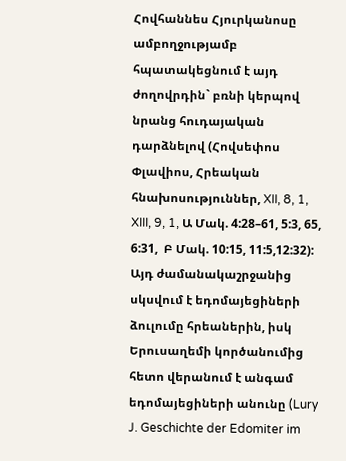Հովհաննես Հյուրկանոսը ամբողջությամբ հպատակեցնում է այդ ժողովրդին` բռնի կերպով նրանց հուդայական դարձնելով (Հովսեփոս Փլավիոս, Հրեական հնախոսություններ, XII, 8, 1, XIII, 9, 1, Ա Մակ. 4:28–61, 5:3, 65, 6:31,  Բ Մակ. 10:15, 11:5,12:32): Այդ ժամանակաշրջանից սկսվում է եդոմայեցիների ձուլումը հրեաներին, իսկ Երուսաղեմի կործանումից հետո վերանում է անգամ եդոմայեցիների անունը (Lury J. Geschichte der Edomiter im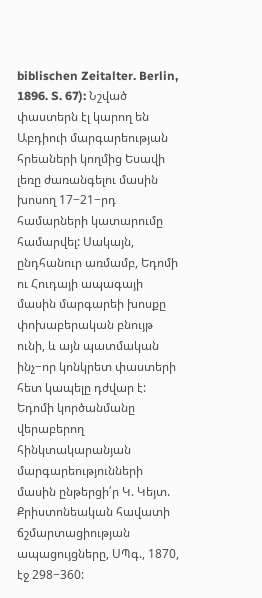biblischen Zeitalter. Berlin, 1896. S. 67): Նշված փաստերն էլ կարող են Աբդիուի մարգարեության հրեաների կողմից Եսավի լեռը ժառանգելու մասին խոսող 17−21−րդ համարների կատարումը համարվել: Սակայն, ընդհանուր առմամբ, Եդոմի ու Հուդայի ապագայի մասին մարգարեի խոսքը փոխաբերական բնույթ ունի, և այն պատմական ինչ−որ կոնկրետ փաստերի հետ կապելը դժվար է: Եդոմի կործանմանը վերաբերող հինկտակարանյան մարգարեությունների մասին ընթերցի՛ր Կ. Կեյտ. Քրիստոնեական հավատի ճշմարտացիության ապացույցները, ՍՊգ., 1870, էջ 298−360: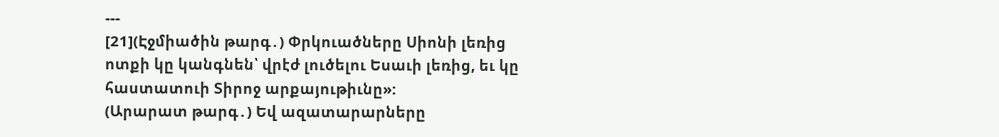---
[21](Էջմիածին թարգ․) Փրկուածները Սիոնի լեռից ոտքի կը կանգնեն՝ վրէժ լուծելու Եսաւի լեռից, եւ կը հաստատուի Տիրոջ արքայութիւնը»:
(Արարատ թարգ․) Եվ ազատարարները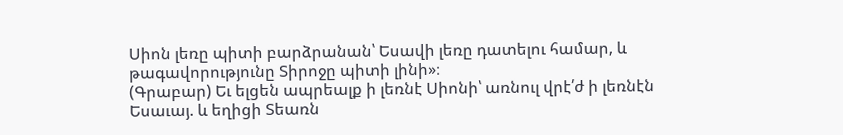Սիոն լեռը պիտի բարձրանան՝ Եսավի լեռը դատելու համար, և թագավորությունը Տիրոջը պիտի լինի»։
(Գրաբար) Եւ ելցեն ապրեալք ի լեռնէ Սիոնի՝ առնուլ վրէ՛ժ ի լեռնէն Եսաւայ. և եղիցի Տեառն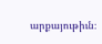արքայութիւն։